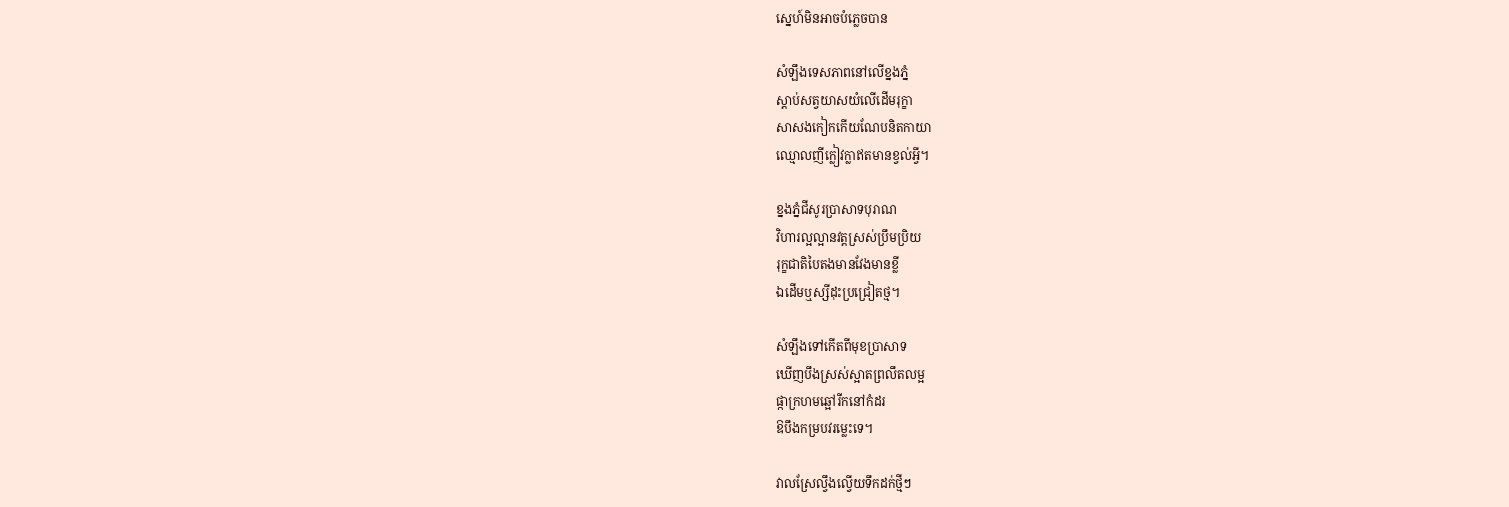ស្នេហ៍មិនអាចបំភ្លេចបាន

សំឡឹងទេសភាពនៅលើខ្នងភ្នំ
ស្តាប់សត្វយាសយំលើដើមរុក្ខា
សាសងកៀកកើយណែបនិតកាយា
ឈ្មោលញីក្លៀវក្លាឥតមានខ្វល់អ្វី។

ខ្នងភ្នំជីសូរប្រាសាទបុរាណ
វិហារល្អល្អានវត្តស្រស់ប្រឹមប្រិយ
រុក្ខជាតិបៃតងមានវែងមានខ្លី
ឯដើមឬស្សីដុះប្រជ្រៀតថ្ម។

សំឡឹងទៅកើតពីមុខប្រាសាទ
ឃើញបឹងស្រស់ស្អាតព្រលឹតលម្អ
ផ្កាក្រហមឆ្អៅរីកនៅកំដរ
ឱបឹងកម្របវរម្លេះទេ។

វាលស្រែល្វឹងល្វើយទឹកដក់ថ្មីៗ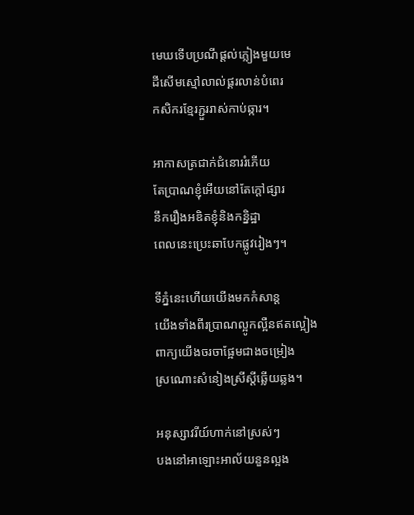មេឃទើបប្រណីផ្តល់ភ្លៀងមួយមេ
ដីសើមស្មៅលាល់ផ្គរលាន់បំពេរ
កសិករខ្មែរភ្ជួររាស់កាប់ឆ្ការ។

អាកាសត្រជាក់ជំនោររំភើយ
តែប្រាណខ្ញុំអើយនៅតែក្តៅផ្សារ
នឹករឿងអឌិតខ្ញុំនិងកន្និដ្ឋា
ពេលនេះប្រេះឆាបែកផ្លូវរៀងៗ។

ទីភ្នំនេះហើយយើងមកកំសាន្ត
យើងទាំងពីរប្រាណល្អូកល្អឺនឥតល្អៀង
ពាក្យយើងចរចាផ្អែមជាងចម្រៀង
ស្រណោះសំនៀងស្រីស្តីឆ្លើយឆ្លង។

អនុស្សាវរីយ៍ហាក់នៅស្រស់ៗ
បងនៅអាឡោះអាល័យនួនល្អង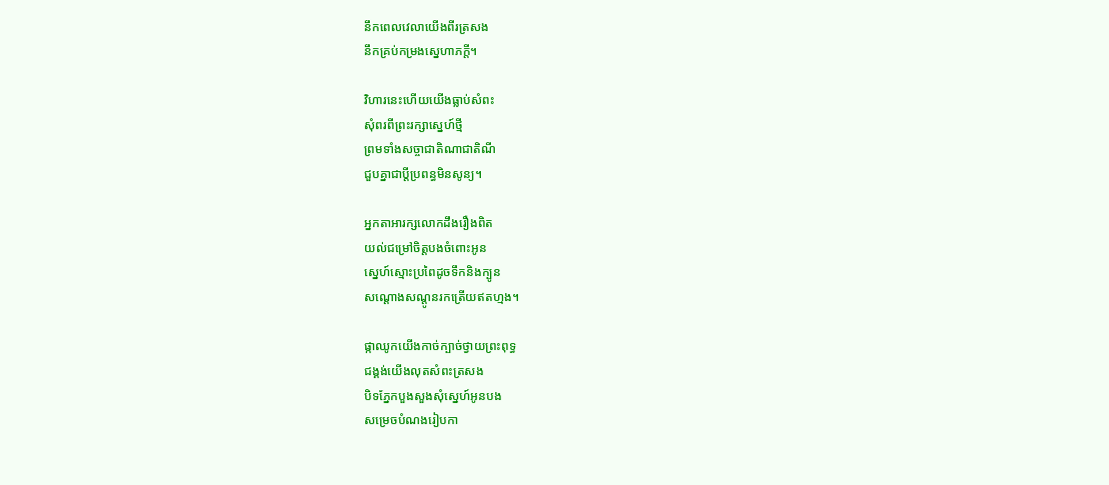នឹកពេលវេលាយើងពីរត្រសង
នឹកគ្រប់កម្រងស្នេហាភក្តី។

វិហារនេះហើយយើងធ្លាប់សំពះ
សុំពរពីព្រះរក្សាស្នេហ៍ថ្មី
ព្រមទាំងសច្ចាជាតិណាជាតិណី
ជួបគ្នាជាប្តីប្រពន្ធមិនសូន្យ។

អ្នកតាអារក្សលោកដឹងរឿងពិត
យល់ជម្រៅចិត្តបងចំពោះអូន
ស្នេហ៍ស្មោះប្រពៃដូចទឹកនិងក្បូន
សណ្តោងសណ្តូនរកត្រើយឥតហ្មង។

ផ្កាឈូកយើងកាច់ក្បាច់ថ្វាយព្រះពុទ្ធ
ជង្គង់យើងលុតសំពះត្រសង
បិទភ្នែកបួងសួងសុំស្នេហ៍អូនបង
សម្រេចបំណងរៀបកា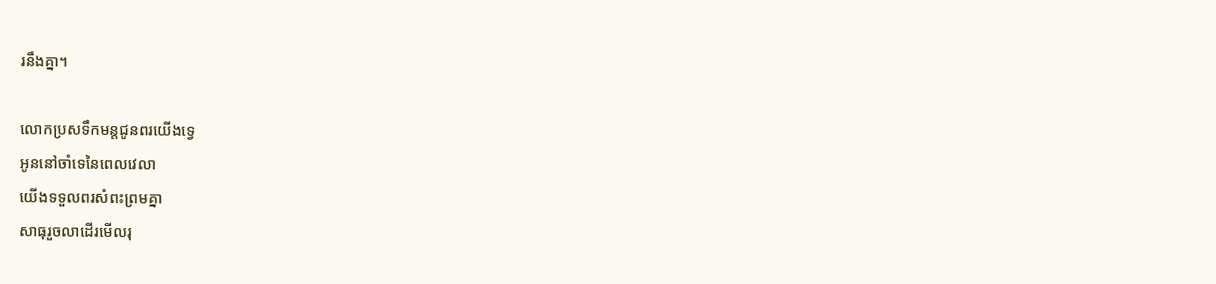រនឹងគ្នា។

លោកប្រសទឹកមន្តជូនពរយើងទ្វេ
អូននៅចាំទេនៃពេលវេលា
យើងទទួលពរសំពះព្រមគ្នា
សាធុរួចលាដើរមើលរុ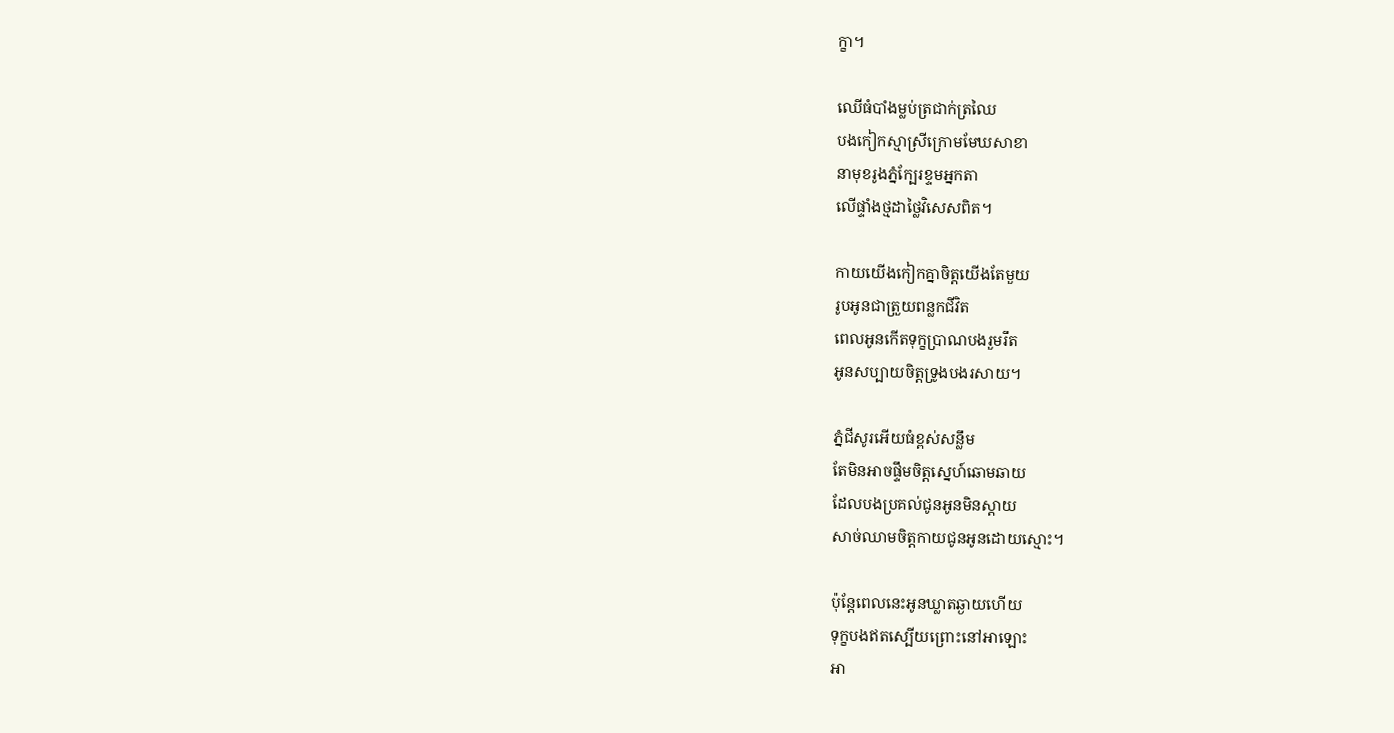ក្ខា។

ឈើធំបាំងម្លប់ត្រជាក់ត្រឈៃ
បងកៀកស្មាស្រីក្រោមមែឃសាខា
នាមុខរូងភ្នំក្បែរខ្ទមអ្នកតា
លើផ្ទាំងថ្មដាថ្លៃវិសេសពិត។

កាយយើងកៀកគ្នាចិត្តយើងតែមួយ
រូបអូនជាត្រួយពន្លកជីវិត
ពេលអូនកើតទុក្ខប្រាណបងរួមរឹត
អូនសប្បាយចិត្តទ្រូងបងរសាយ។

ភ្នំជីសូរអើយធំខ្ពស់សន្លឹម
តែមិនអាចផ្ទឹមចិត្តស្នេហ៍ឆោមឆាយ
ដែលបងប្រគល់ជូនអូនមិនស្តាយ
សាច់ឈាមចិត្តកាយជូនអូនដោយស្មោះ។

ប៉ុន្តែពេលនេះអូនឃ្លាតឆ្ងាយហើយ
ទុក្ខបងឥតស្បើយព្រោះនៅអាឡោះ
អា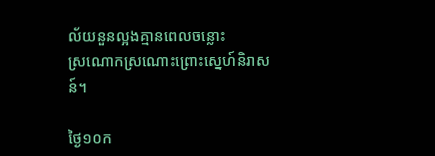ល័យនួនល្អងគ្មានពេលចន្លោះ
ស្រណោកស្រណោះព្រោះស្នេហ៍និរាសន៍។

ថ្ងៃ១០ក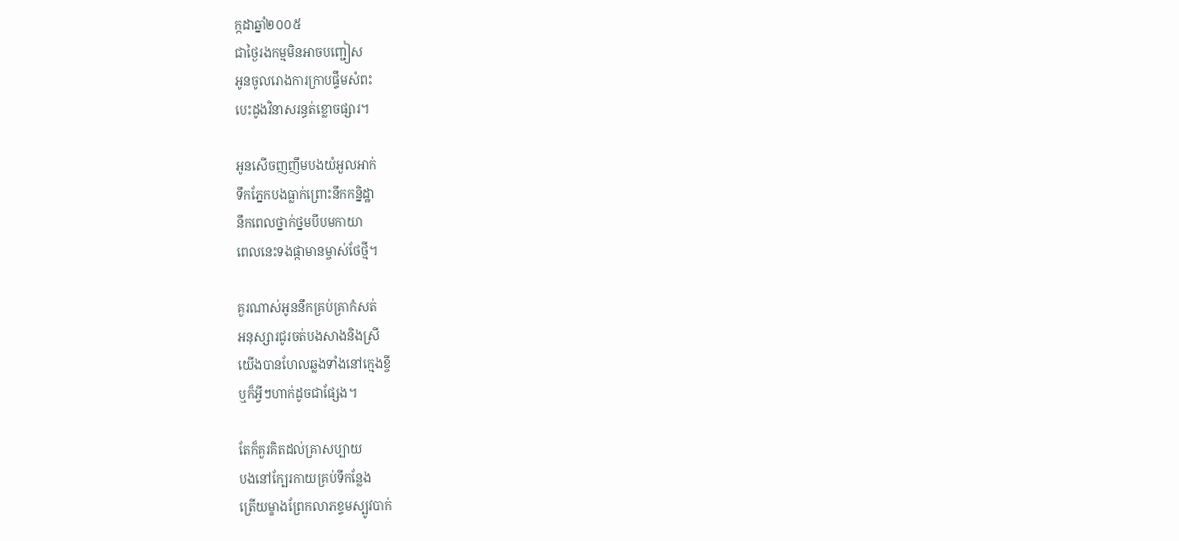ក្កដាឆ្នាំ២០០៥
ជាថ្ងៃរងកម្មមិនអាចបញ្ជៀស
អូនចូលរោងការក្រាបផ្ទឹមសំពះ
បេះដូងវិនាសរន្ធត់ខ្លោចផ្សារ។

អូនសើចញញឹមបងយំអួលអាក់
ទឹកភ្នែកបងធ្លាក់ព្រោះនឹកកន្និដ្ឋា
នឹកពេលថ្នាក់ថ្នមបីបមកាយា
ពេលនេះទងផ្កាមានម្ចាស់ថែថ្មី។

គួរណាស់អូននឹកគ្រប់គ្រាកំសត់
អនុស្សារជូរចត់បងសាងនិងស្រី
យើងបានហែលឆ្លងទាំងនៅក្មេងខ្ចី
ឬក៏អ្វីៗហាក់ដូចជាផ្សែង។

តែក៏គួរគិតដល់គ្រាសប្បាយ
បងនៅក្បែរកាយគ្រប់ទីកន្លែង
ត្រើយម្ខាងព្រែកលាភខ្ទមស្បូវបាក់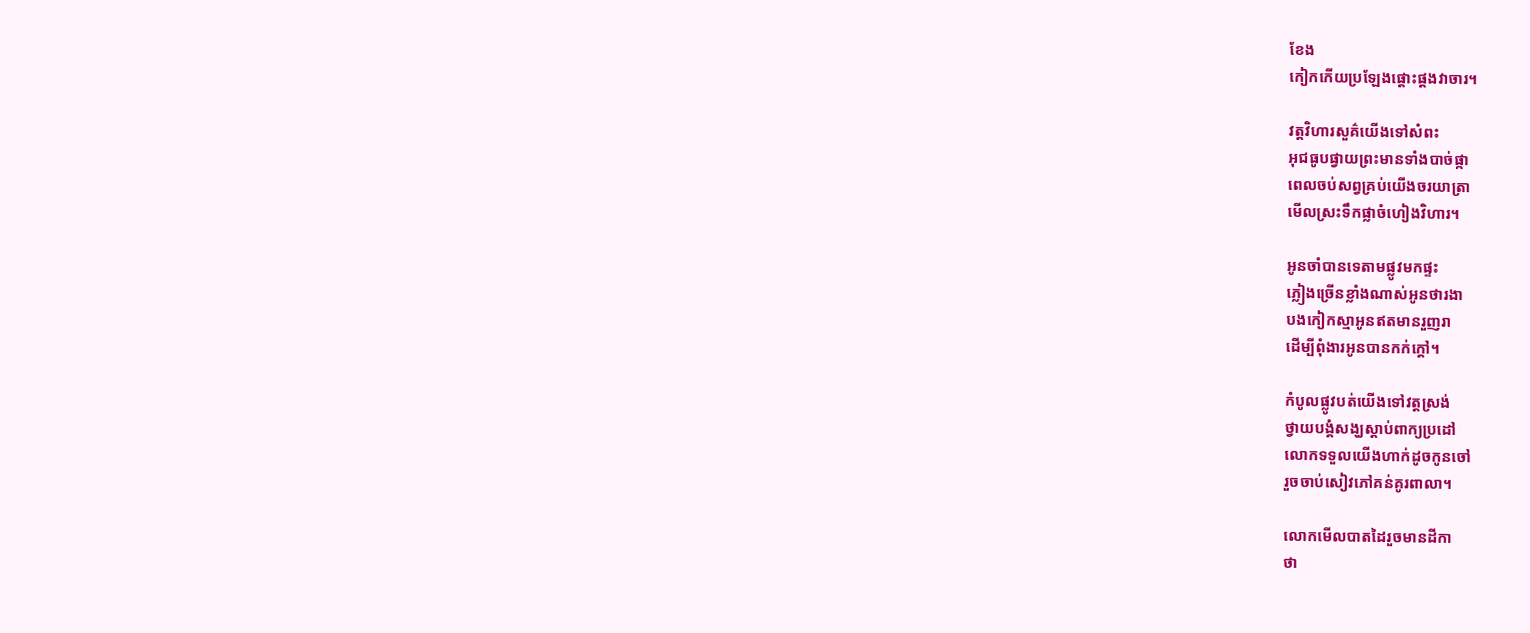ខែង
កៀកកើយប្រឡែងផ្តោះផ្តងវាចារ។

វត្តវិហារសួគ៌យើងទៅសំពះ
អុជធូបផ្វាយព្រះមានទាំងបាច់ផ្កា
ពេលចប់សព្វគ្រប់យើងចរយាត្រា
មើលស្រះទឹកផ្លាចំហៀងវិហារ។

អូនចាំបានទេតាមផ្លូវមកផ្ទះ
ភ្លៀងច្រើនខ្លាំងណាស់អូនថារងា
បងកៀកស្មាអូនឥតមានរួញរា
ដើម្បីពុំងារអូនបានកក់ក្តៅ។

កំបូលផ្លូវបត់យើងទៅវត្តស្រង់
ថ្វាយបង្គំសង្ឃស្តាប់ពាក្យប្រដៅ
លោកទទួលយើងហាក់ដូចកូនចៅ
រួចចាប់សៀវភៅគន់គូរពាលា។

លោកមើលបាតដៃរួចមានដីកា
ថា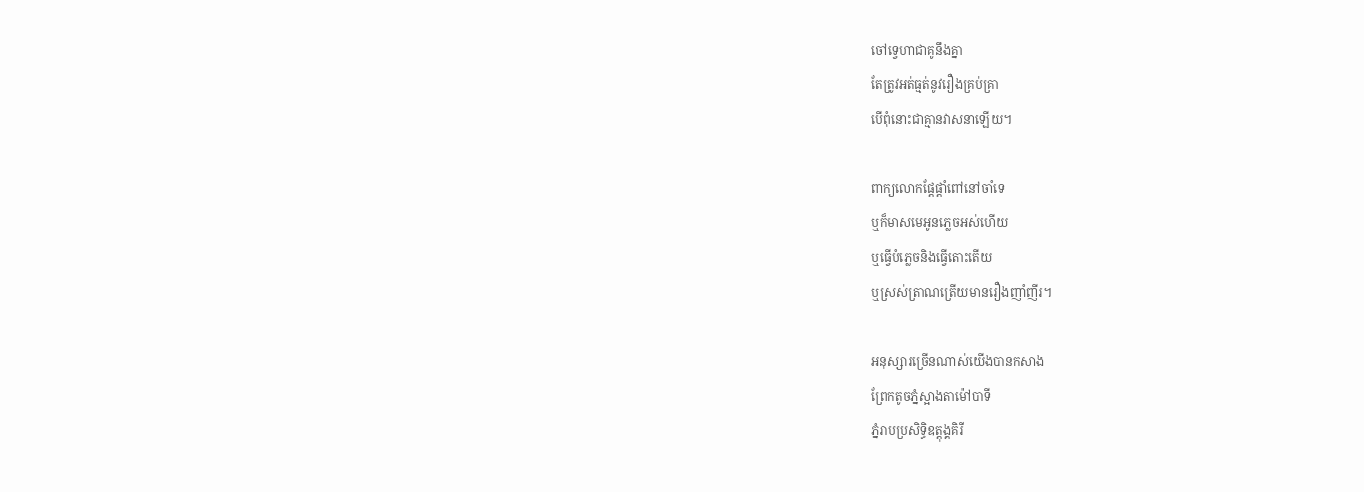ចៅទ្វេហាជាគូនឹងគ្នា
តែត្រូវអត់ធ្មត់នូវរឿងគ្រប់គ្រា
បើពុំនោះជាគ្មានវាសនាឡើយ។

ពាក្យលោកផ្តែផ្តាំពៅនៅចាំទេ
ឬក៏មាសមេអូនភ្លេចអស់ហើយ
ឬធ្វើបំភ្លេចនិងធ្វើតោះតើយ
ឬស្រស់ត្រាណត្រើយមានរឿងញាំញីរ។

អនុស្សារច្រើនណាស់យើងបានកសាង
ព្រែកតូចភ្នំស្អាងតាម៉ៅបាទី
ភ្នំរាបប្រសិទ្ធិឧត្តុង្គគិរី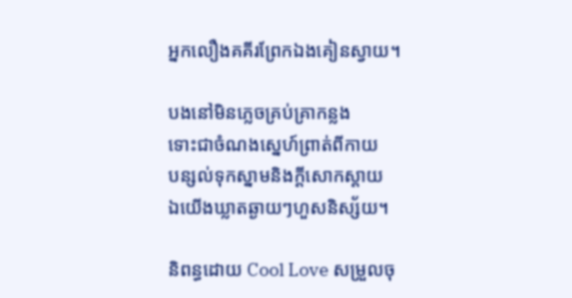អ្នកលឿងគគីរព្រែកឯងគៀនស្វាយ។

បងនៅមិនភ្លេចគ្រប់គ្រាកន្លង
ទោះជាចំណងស្នេហ៍ព្រាត់ពីកាយ
បន្សល់ទុកស្នាមនិងក្តីសោកស្តាយ
ឯយើងឃ្លាតឆ្ងាយៗហួសនិស្ស័យ។

និពន្ធដោយ Cool Love សម្រួលចុ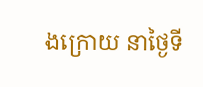ងក្រោយ នាថ្ងៃទី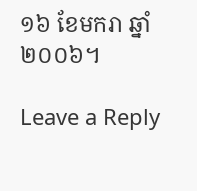១៦ ខែមករា ឆ្នាំ២០០៦។

Leave a Reply